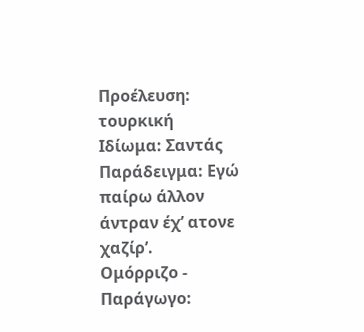Προέλευση: τουρκική
Ιδίωμα: Σαντάς
Παράδειγμα: Εγώ παίρω άλλον άντραν έχ’ ατονε χαζίρ’.
Ομόρριζο - Παράγωγο: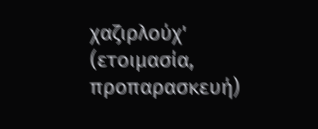χαζιρλούχ' (ετοιμασία, προπαρασκευή)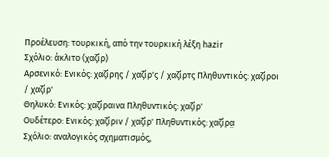Προέλευση: τουρκική, από την τουρκική λέξη hazir
Σχόλιο: άκλιτο (χαζίρ)
Αρσενικό: Ενικός: χαζίρης / χαζίρ'ς / χαζίρτς Πληθυντικός: χαζίροι / χαζίρ'
Θηλυκό: Ενικός: χαζίραινα Πληθυντικός: χαζίρ'
Ουδέτερο: Ενικός: χαζίριν / χαζίρ' Πληθυντικός: χαζίρα̤
Σχόλιο: αναλογικός σχηματισμός,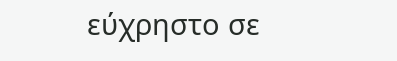εύχρηστο σε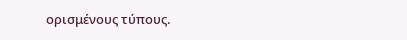ορισμένους τύπους.